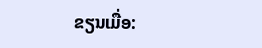ຂຽນເມື່ອ: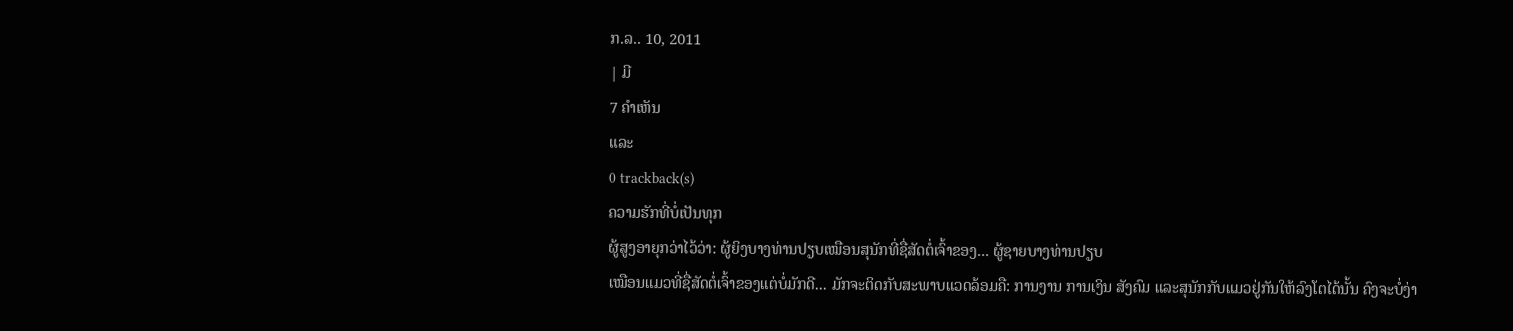ກ.ລ.. 10, 2011
| ມີ
7 ຄຳເຫັນ
ແລະ
0 trackback(s)
ຄວາມຮັກທີ່ບໍ່ເປັນທຸກ
ຜູ້ສູງອາຍຸກວ່າໄວ້ວ່າ: ຜູ້ຍິງບາງທ່ານປຽບເໝືອນສຸນັກທີ່ຊື່ສັດຕໍ່ເຈົ້າຂອງ... ຜູ້ຊາຍບາງທ່ານປຽບ
ເໝືອນແມວທີ່ຊື່ສັດຕໍ່ເຈົ້າຂອງແຕ່ບໍ່ມັກດີ... ມັກຈະຕິດກັບສະພາບແວດລ້ອມຄື: ການງານ ການເງິນ ສັງຄົມ ແລະສຸນັກກັບແມວຢູ່ກັນໃຫ້ລົງໂຕໄດ້ນັ້ນ ຄົງຈະບໍ່ງ່າ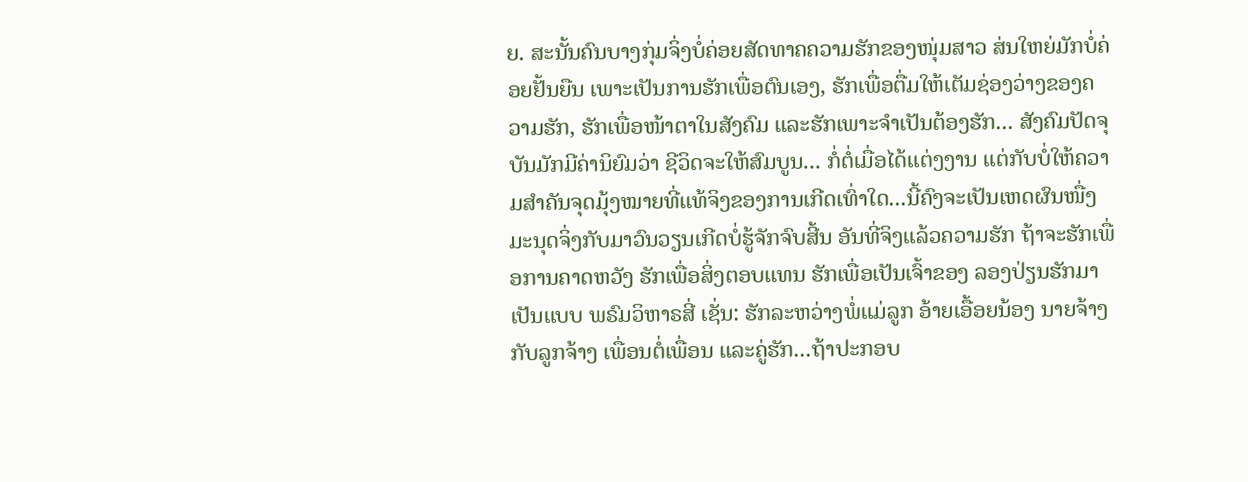ຍ. ສະນັ້ນຄົນບາງກຸ່ມຈິ່ງບໍ່ຄ່ອຍສັດທາຄຄວາມຮັກຂອງໜຸ່ມສາວ ສ່ນໃຫຍ່ມັກບໍ່ຄ່ອຍຢັ້ນຍືນ ເພາະເປັນການຮັກເພື່ອຕົນເອງ, ຮັກເພື່ອຕື່ມໃຫ້ເຕັມຊ່ອງວ່າງຂອງຄວາມຮັກ, ຮັກເພື່ອໜ້າຕາໃນສັງຄົມ ແລະຮັກເພາະຈຳເປັນຕ້ອງຮັກ... ສັງຄົມປັດຈຸບັນມັກມີຄ່ານິຍົມວ່າ ຊີວິດຈະໃຫ້ສົມບູນ... ກໍ່ຕໍ່ເມື່ອໄດ້ແຕ່ງງານ ແຕ່ກັບບໍ່ໃຫ້ຄວາມສຳຄັນຈຸດມຸ້ງໝາຍທີ່ແທ້ຈິງຂອງການເກີດເທົ່າໃດ...ນີ້ຄົງຈະເປັນເຫດຜົນໜື່ງມະນຸດຈິ່ງກັບມາວົນວຽນເກີດບໍ່ຮູ້ຈັກຈົບສີ້ນ ອັນທີ່ຈິງແລ້ວຄວາມຮັກ ຖ້າຈະຮັກເພື່ອການຄາດຫວັງ ຮັກເພື່ອສິ່ງຕອບແທນ ຮັກເພື່ອເປັນເຈົ້າຂອງ ລອງປ່ຽນຮັກມາເປັນແບບ ພຣົມວິຫາຣສີ່ ເຊັ່ນ: ຮັກລະຫວ່າງພໍ່ແມ່ລູກ ອ້າຍເອື້ອຍນ້ອງ ນາຍຈ້າງກັບລູກຈ້າງ ເພື່ອນຕໍ່ເພື່ອນ ແລະຄູ່ຮັກ...ຖ້າປະກອບ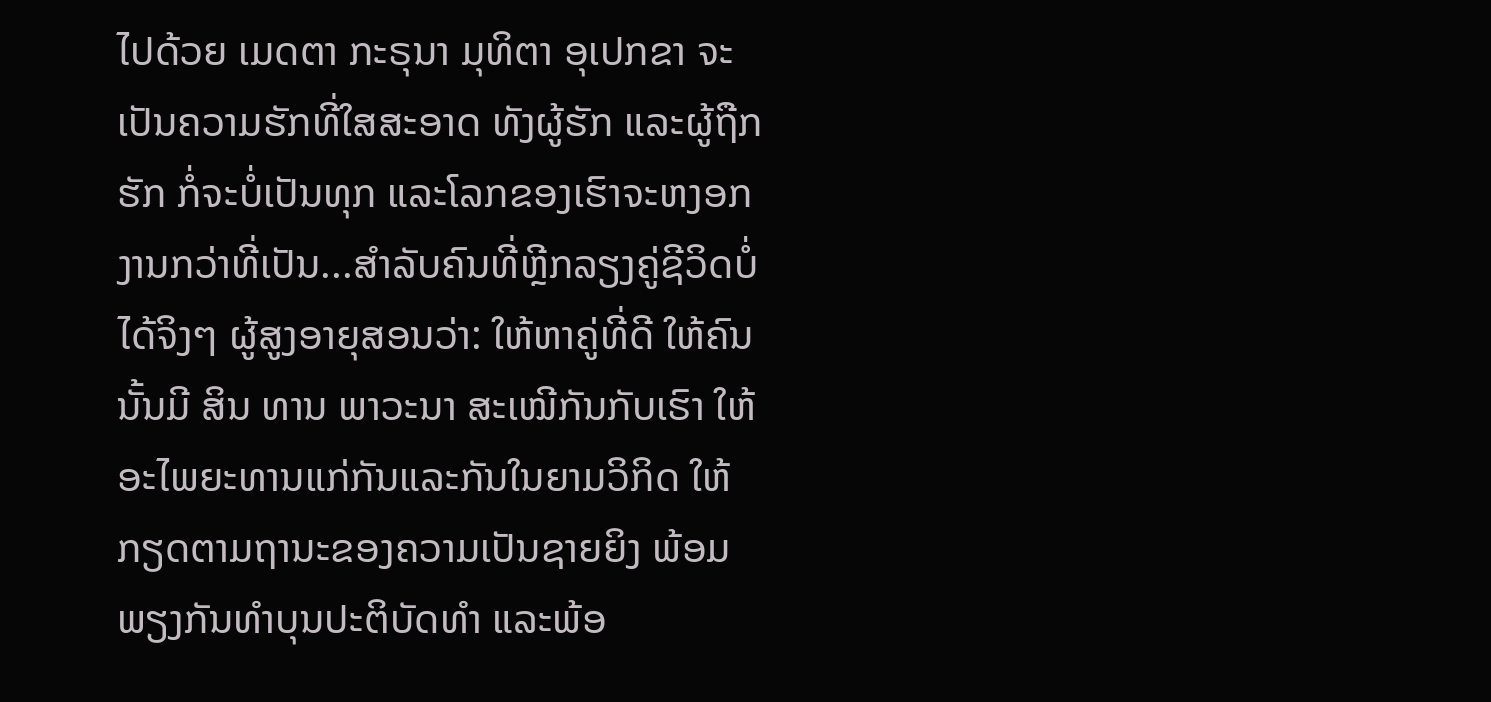ໄປດ້ວຍ ເມດຕາ ກະຣຸນາ ມຸທິຕາ ອຸເປກຂາ ຈະເປັນຄວາມຮັກທີ່ໃສສະອາດ ທັງຜູ້ຮັກ ແລະຜູ້ຖືກຮັກ ກໍ່ຈະບໍ່ເປັນທຸກ ແລະໂລກຂອງເຮົາຈະຫງອກງານກວ່າທີ່ເປັນ...ສຳລັບຄົນທີ່ຫຼີກລຽງຄູ່ຊີວິດບໍ່ໄດ້ຈິງໆ ຜູ້ສູງອາຍຸສອນວ່າ: ໃຫ້ຫາຄູ່ທີ່ດີ ໃຫ້ຄົນນັ້ນມີ ສິນ ທານ ພາວະນາ ສະເໝີກັນກັບເຮົາ ໃຫ້ອະໄພຍະທານແກ່ກັນແລະກັນໃນຍາມວິກິດ ໃຫ້ກຽດຕາມຖານະຂອງຄວາມເປັນຊາຍຍິງ ພ້ອມພຽງກັນທຳບຸນປະຕິບັດທຳ ແລະພ້ອ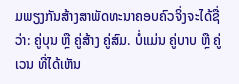ມພຽງກັນສ້າງສາພັດທະນາຄອບຄົວຈິ່ງຈະໄດ້ຊື່ວ່າ: ຄູ່ບຸນ ຫຼື ຄູ່ສ້າງ ຄູ່ສົມ. ບໍ່ແມ່ນ ຄູ່ບາບ ຫຼື ຄູ່ເວນ ທີ່ໄດ້ເຫັນ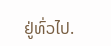ຢູ່ທົ່ວໄປ.